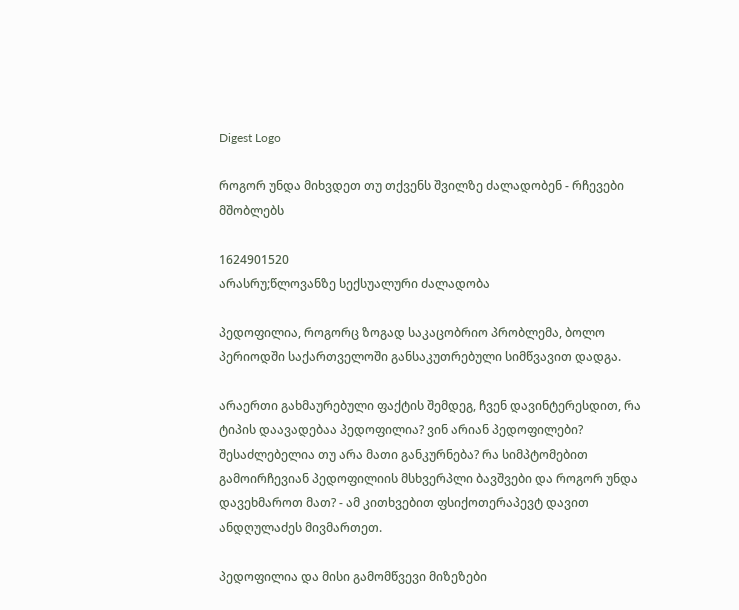Digest Logo

როგორ უნდა მიხვდეთ თუ თქვენს შვილზე ძალადობენ - რჩევები მშობლებს

1624901520
არასრუ;წლოვანზე სექსუალური ძალადობა

პედოფილია, როგორც ზოგად საკაცობრიო პრობლემა, ბოლო პერიოდში საქართველოში განსაკუთრებული სიმწვავით დადგა.

არაერთი გახმაურებული ფაქტის შემდეგ, ჩვენ დავინტერესდით, რა ტიპის დაავადებაა პედოფილია? ვინ არიან პედოფილები? შესაძლებელია თუ არა მათი განკურნება? რა სიმპტომებით გამოირჩევიან პედოფილიის მსხვერპლი ბავშვები და როგორ უნდა დავეხმაროთ მათ? - ამ კითხვებით ფსიქოთერაპევტ დავით ანდღულაძეს მივმართეთ.

პედოფილია და მისი გამომწვევი მიზეზები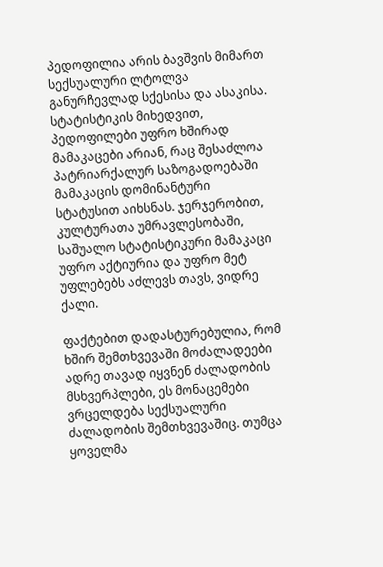პედოფილია არის ბავშვის მიმართ სექსუალური ლტოლვა განურჩევლად სქესისა და ასაკისა. სტატისტიკის მიხედვით, პედოფილები უფრო ხშირად მამაკაცები არიან, რაც შესაძლოა პატრიარქალურ საზოგადოებაში მამაკაცის დომინანტური სტატუსით აიხსნას. ჯერჯერობით, კულტურათა უმრავლესობაში, საშუალო სტატისტიკური მამაკაცი უფრო აქტიურია და უფრო მეტ უფლებებს აძლევს თავს, ვიდრე ქალი.

ფაქტებით დადასტურებულია, რომ ხშირ შემთხვევაში მოძალადეები ადრე თავად იყვნენ ძალადობის მსხვერპლები, ეს მონაცემები ვრცელდება სექსუალური ძალადობის შემთხვევაშიც. თუმცა ყოველმა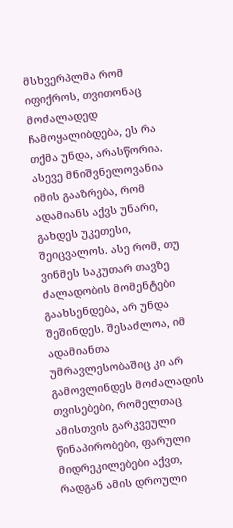მსხვერპლმა რომ იფიქროს, თვითონაც მოძალადედ ჩამოყალიბდება, ეს რა თქმა უნდა, არასწორია. ასევე მნიშვნელოვანია იმის გააზრება, რომ ადამიანს აქვს უნარი, გახდეს უკეთესი, შეიცვალოს. ასე რომ, თუ ვინმეს საკუთარ თავზე ძალადობის მომენტები გაახსენდება, არ უნდა შეშინდეს. შესაძლოა, იმ ადამიანთა უმრავლესობაშიც კი არ გამოვლინდეს მოძალადის თვისებები, რომელთაც ამისთვის გარკვეული წინაპირობები, ფარული მიდრეკილებები აქვთ, რადგან ამის დროული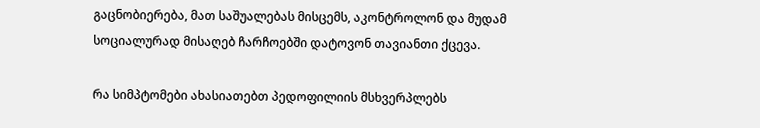გაცნობიერება, მათ საშუალებას მისცემს, აკონტროლონ და მუდამ სოციალურად მისაღებ ჩარჩოებში დატოვონ თავიანთი ქცევა.

რა სიმპტომები ახასიათებთ პედოფილიის მსხვერპლებს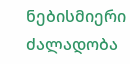ნებისმიერი ძალადობა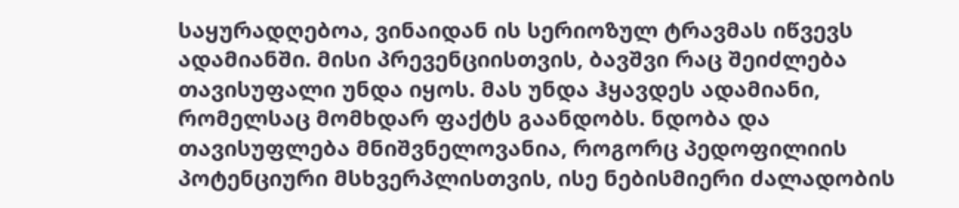საყურადღებოა, ვინაიდან ის სერიოზულ ტრავმას იწვევს ადამიანში. მისი პრევენციისთვის, ბავშვი რაც შეიძლება თავისუფალი უნდა იყოს. მას უნდა ჰყავდეს ადამიანი, რომელსაც მომხდარ ფაქტს გაანდობს. ნდობა და თავისუფლება მნიშვნელოვანია, როგორც პედოფილიის პოტენციური მსხვერპლისთვის, ისე ნებისმიერი ძალადობის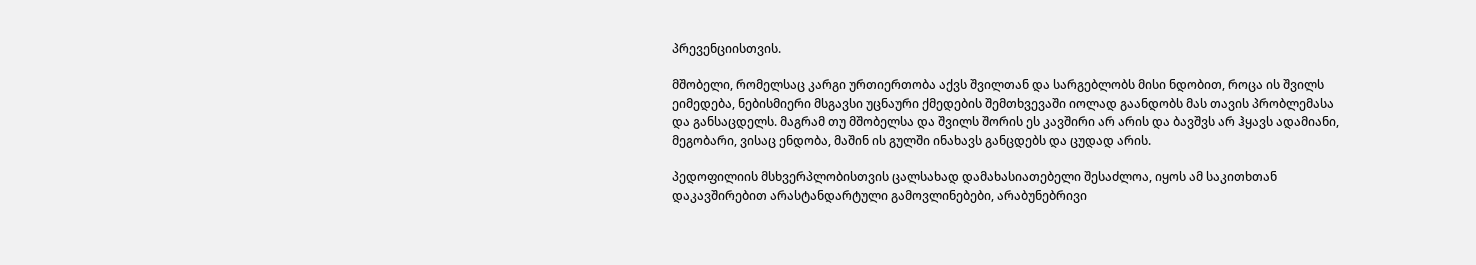პრევენციისთვის.

მშობელი, რომელსაც კარგი ურთიერთობა აქვს შვილთან და სარგებლობს მისი ნდობით, როცა ის შვილს ეიმედება, ნებისმიერი მსგავსი უცნაური ქმედების შემთხვევაში იოლად გაანდობს მას თავის პრობლემასა და განსაცდელს. მაგრამ თუ მშობელსა და შვილს შორის ეს კავშირი არ არის და ბავშვს არ ჰყავს ადამიანი, მეგობარი, ვისაც ენდობა, მაშინ ის გულში ინახავს განცდებს და ცუდად არის.

პედოფილიის მსხვერპლობისთვის ცალსახად დამახასიათებელი შესაძლოა, იყოს ამ საკითხთან დაკავშირებით არასტანდარტული გამოვლინებები, არაბუნებრივი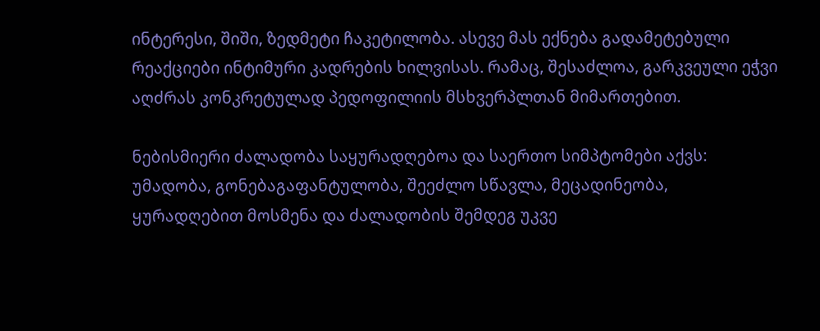ინტერესი, შიში, ზედმეტი ჩაკეტილობა. ასევე მას ექნება გადამეტებული რეაქციები ინტიმური კადრების ხილვისას. რამაც, შესაძლოა, გარკვეული ეჭვი აღძრას კონკრეტულად პედოფილიის მსხვერპლთან მიმართებით.

ნებისმიერი ძალადობა საყურადღებოა და საერთო სიმპტომები აქვს: უმადობა, გონებაგაფანტულობა, შეეძლო სწავლა, მეცადინეობა, ყურადღებით მოსმენა და ძალადობის შემდეგ უკვე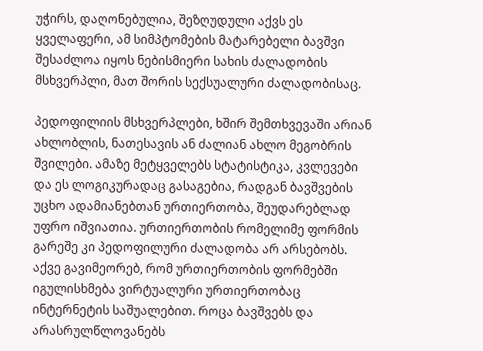უჭირს, დაღონებულია, შეზღუდული აქვს ეს ყველაფერი, ამ სიმპტომების მატარებელი ბავშვი შესაძლოა იყოს ნებისმიერი სახის ძალადობის მსხვერპლი, მათ შორის სექსუალური ძალადობისაც.

პედოფილიის მსხვერპლები, ხშირ შემთხვევაში არიან ახლობლის, ნათესავის ან ძალიან ახლო მეგობრის შვილები. ამაზე მეტყველებს სტატისტიკა, კვლევები და ეს ლოგიკურადაც გასაგებია, რადგან ბავშვების უცხო ადამიანებთან ურთიერთობა, შეუდარებლად უფრო იშვიათია. ურთიერთობის რომელიმე ფორმის გარეშე კი პედოფილური ძალადობა არ არსებობს. აქვე გავიმეორებ, რომ ურთიერთობის ფორმებში იგულისხმება ვირტუალური ურთიერთობაც ინტერნეტის საშუალებით. როცა ბავშვებს და არასრულწლოვანებს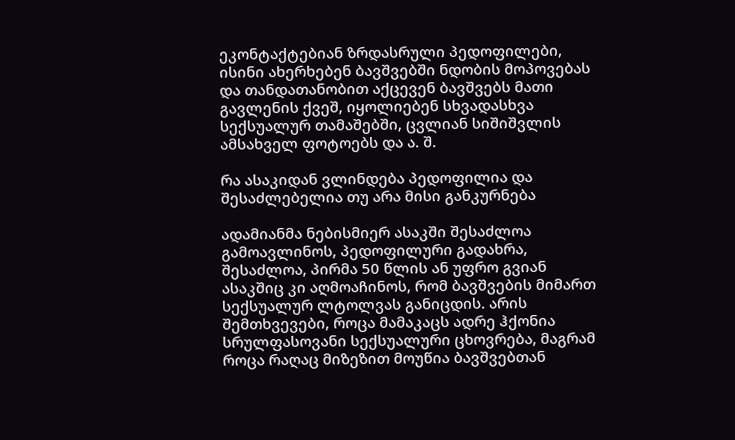ეკონტაქტებიან ზრდასრული პედოფილები, ისინი ახერხებენ ბავშვებში ნდობის მოპოვებას და თანდათანობით აქცევენ ბავშვებს მათი გავლენის ქვეშ, იყოლიებენ სხვადასხვა სექსუალურ თამაშებში, ცვლიან სიშიშვლის ამსახველ ფოტოებს და ა. შ.

რა ასაკიდან ვლინდება პედოფილია და შესაძლებელია თუ არა მისი განკურნება

ადამიანმა ნებისმიერ ასაკში შესაძლოა გამოავლინოს, პედოფილური გადახრა, შესაძლოა, პირმა 50 წლის ან უფრო გვიან ასაკშიც კი აღმოაჩინოს, რომ ბავშვების მიმართ სექსუალურ ლტოლვას განიცდის. არის შემთხვევები, როცა მამაკაცს ადრე ჰქონია სრულფასოვანი სექსუალური ცხოვრება, მაგრამ როცა რაღაც მიზეზით მოუწია ბავშვებთან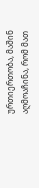ურთიერთობა, მაშინ აღმოაჩინა, რომ მათ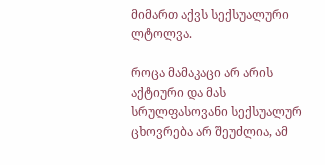მიმართ აქვს სექსუალური ლტოლვა.

როცა მამაკაცი არ არის აქტიური და მას სრულფასოვანი სექსუალურ ცხოვრება არ შეუძლია, ამ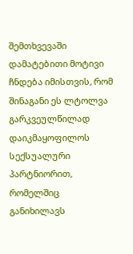შემთხვევაში დამატებითი მოტივი ჩნდება იმისთვის, რომ შინაგანი ეს ლტოლვა გარკვეულწილად დაიკმაყოფილოს სექსუალური პარტნიორით, რომელშიც განიხილავს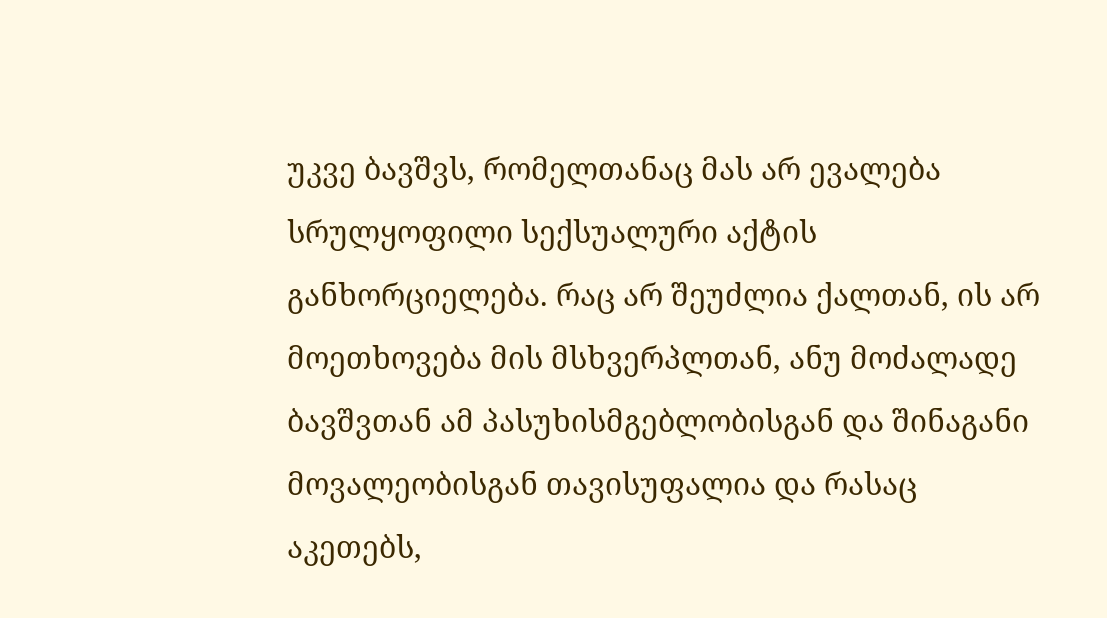უკვე ბავშვს, რომელთანაც მას არ ევალება სრულყოფილი სექსუალური აქტის განხორციელება. რაც არ შეუძლია ქალთან, ის არ მოეთხოვება მის მსხვერპლთან, ანუ მოძალადე ბავშვთან ამ პასუხისმგებლობისგან და შინაგანი მოვალეობისგან თავისუფალია და რასაც აკეთებს,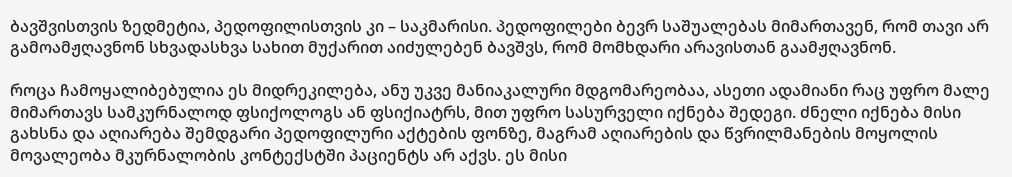ბავშვისთვის ზედმეტია, პედოფილისთვის კი – საკმარისი. პედოფილები ბევრ საშუალებას მიმართავენ, რომ თავი არ გამოამჟღავნონ სხვადასხვა სახით მუქარით აიძულებენ ბავშვს, რომ მომხდარი არავისთან გაამჟღავნონ.

როცა ჩამოყალიბებულია ეს მიდრეკილება, ანუ უკვე მანიაკალური მდგომარეობაა, ასეთი ადამიანი რაც უფრო მალე მიმართავს სამკურნალოდ ფსიქოლოგს ან ფსიქიატრს, მით უფრო სასურველი იქნება შედეგი. ძნელი იქნება მისი გახსნა და აღიარება შემდგარი პედოფილური აქტების ფონზე, მაგრამ აღიარების და წვრილმანების მოყოლის მოვალეობა მკურნალობის კონტექსტში პაციენტს არ აქვს. ეს მისი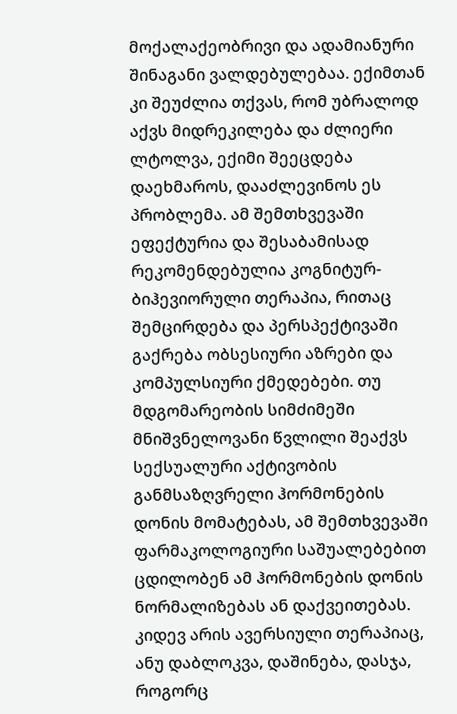მოქალაქეობრივი და ადამიანური შინაგანი ვალდებულებაა. ექიმთან კი შეუძლია თქვას, რომ უბრალოდ აქვს მიდრეკილება და ძლიერი ლტოლვა, ექიმი შეეცდება დაეხმაროს, დააძლევინოს ეს პრობლემა. ამ შემთხვევაში ეფექტურია და შესაბამისად რეკომენდებულია კოგნიტურ-ბიჰევიორული თერაპია, რითაც შემცირდება და პერსპექტივაში გაქრება ობსესიური აზრები და კომპულსიური ქმედებები. თუ მდგომარეობის სიმძიმეში მნიშვნელოვანი წვლილი შეაქვს სექსუალური აქტივობის განმსაზღვრელი ჰორმონების დონის მომატებას, ამ შემთხვევაში ფარმაკოლოგიური საშუალებებით ცდილობენ ამ ჰორმონების დონის ნორმალიზებას ან დაქვეითებას. კიდევ არის ავერსიული თერაპიაც, ანუ დაბლოკვა, დაშინება, დასჯა, როგორც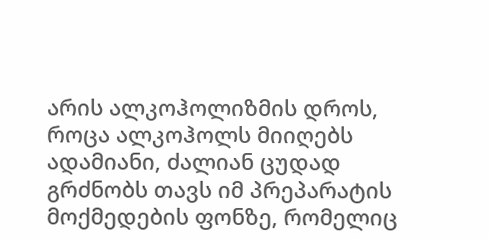არის ალკოჰოლიზმის დროს, როცა ალკოჰოლს მიიღებს ადამიანი, ძალიან ცუდად გრძნობს თავს იმ პრეპარატის მოქმედების ფონზე, რომელიც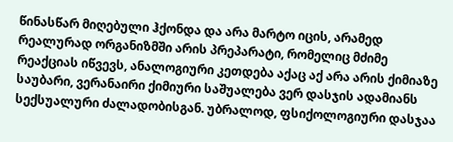წინასწარ მიღებული ჰქონდა და არა მარტო იცის, არამედ რეალურად ორგანიზმში არის პრეპარატი, რომელიც მძიმე რეაქციას იწვევს, ანალოგიური კეთდება აქაც აქ არა არის ქიმიაზე საუბარი, ვერანაირი ქიმიური საშუალება ვერ დასჯის ადამიანს სექსუალური ძალადობისგან. უბრალოდ, ფსიქოლოგიური დასჯაა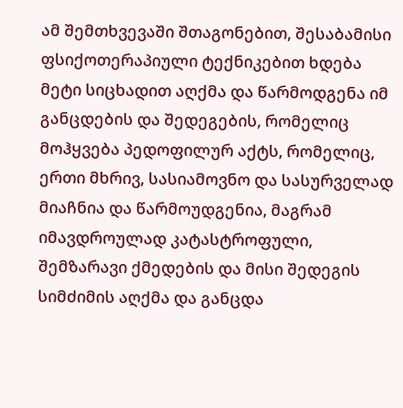ამ შემთხვევაში შთაგონებით, შესაბამისი ფსიქოთერაპიული ტექნიკებით ხდება მეტი სიცხადით აღქმა და წარმოდგენა იმ განცდების და შედეგების, რომელიც მოჰყვება პედოფილურ აქტს, რომელიც, ერთი მხრივ, სასიამოვნო და სასურველად მიაჩნია და წარმოუდგენია, მაგრამ იმავდროულად კატასტროფული, შემზარავი ქმედების და მისი შედეგის სიმძიმის აღქმა და განცდა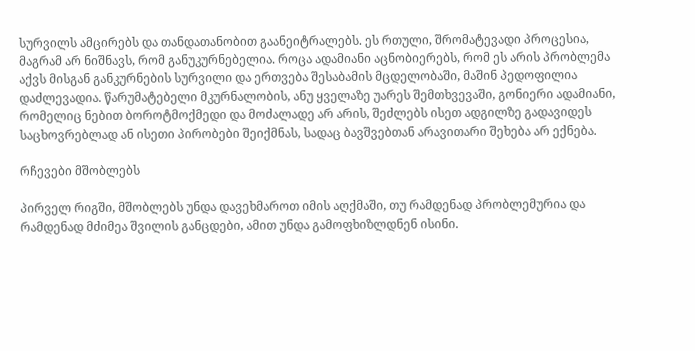სურვილს ამცირებს და თანდათანობით გაანეიტრალებს. ეს რთული, შრომატევადი პროცესია, მაგრამ არ ნიშნავს, რომ განუკურნებელია. როცა ადამიანი აცნობიერებს, რომ ეს არის პრობლემა აქვს მისგან განკურნების სურვილი და ერთვება შესაბამის მცდელობაში, მაშინ პედოფილია დაძლევადია. წარუმატებელი მკურნალობის, ანუ ყველაზე უარეს შემთხვევაში, გონიერი ადამიანი, რომელიც ნებით ბოროტმოქმედი და მოძალადე არ არის, შეძლებს ისეთ ადგილზე გადავიდეს საცხოვრებლად ან ისეთი პირობები შეიქმნას, სადაც ბავშვებთან არავითარი შეხება არ ექნება.

რჩევები მშობლებს

პირველ რიგში, მშობლებს უნდა დავეხმაროთ იმის აღქმაში, თუ რამდენად პრობლემურია და რამდენად მძიმეა შვილის განცდები, ამით უნდა გამოფხიზლდნენ ისინი.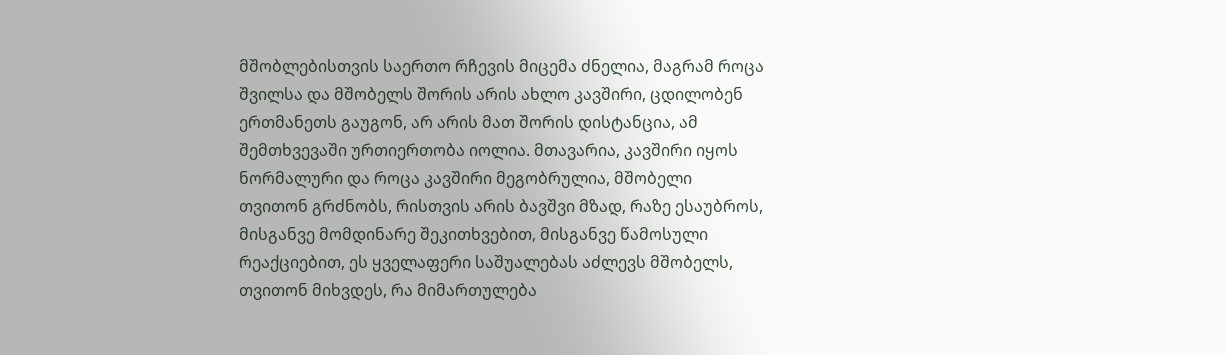მშობლებისთვის საერთო რჩევის მიცემა ძნელია, მაგრამ როცა შვილსა და მშობელს შორის არის ახლო კავშირი, ცდილობენ ერთმანეთს გაუგონ, არ არის მათ შორის დისტანცია, ამ შემთხვევაში ურთიერთობა იოლია. მთავარია, კავშირი იყოს ნორმალური და როცა კავშირი მეგობრულია, მშობელი თვითონ გრძნობს, რისთვის არის ბავშვი მზად, რაზე ესაუბროს, მისგანვე მომდინარე შეკითხვებით, მისგანვე წამოსული რეაქციებით, ეს ყველაფერი საშუალებას აძლევს მშობელს, თვითონ მიხვდეს, რა მიმართულება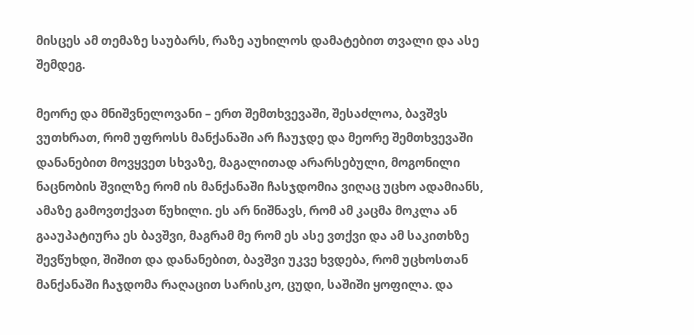მისცეს ამ თემაზე საუბარს, რაზე აუხილოს დამატებით თვალი და ასე შემდეგ.

მეორე და მნიშვნელოვანი – ერთ შემთხვევაში, შესაძლოა, ბავშვს ვუთხრათ, რომ უფროსს მანქანაში არ ჩაუჯდე და მეორე შემთხვევაში დანანებით მოვყვეთ სხვაზე, მაგალითად არარსებული, მოგონილი ნაცნობის შვილზე რომ ის მანქანაში ჩასჯდომია ვიღაც უცხო ადამიანს, ამაზე გამოვთქვათ წუხილი. ეს არ ნიშნავს, რომ ამ კაცმა მოკლა ან გააუპატიურა ეს ბავშვი, მაგრამ მე რომ ეს ასე ვთქვი და ამ საკითხზე შევწუხდი, შიშით და დანანებით, ბავშვი უკვე ხვდება, რომ უცხოსთან მანქანაში ჩაჯდომა რაღაცით სარისკო, ცუდი, საშიში ყოფილა. და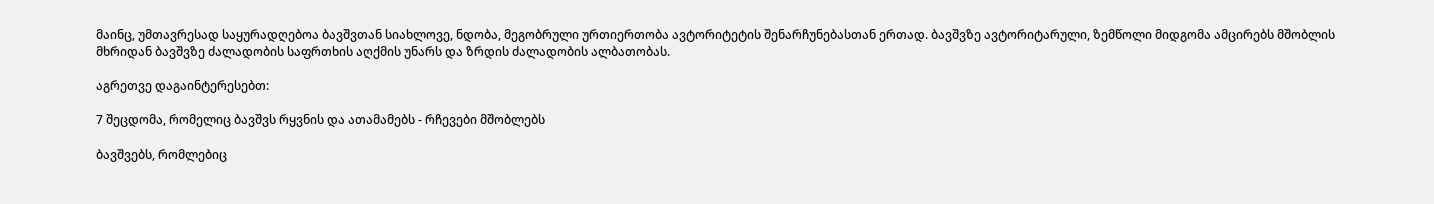მაინც, უმთავრესად საყურადღებოა ბავშვთან სიახლოვე, ნდობა, მეგობრული ურთიერთობა ავტორიტეტის შენარჩუნებასთან ერთად. ბავშვზე ავტორიტარული, ზემწოლი მიდგომა ამცირებს მშობლის მხრიდან ბავშვზე ძალადობის საფრთხის აღქმის უნარს და ზრდის ძალადობის ალბათობას.

აგრეთვე დაგაინტერესებთ:

7 შეცდომა, რომელიც ბავშვს რყვნის და ათამამებს - რჩევები მშობლებს

ბავშვებს, რომლებიც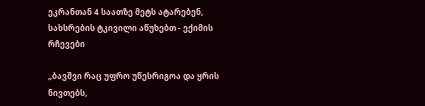ეკრანთან 4 საათზე მეტს ატარებენ, სახსრების ტკივილი აწუხებთ - ექიმის რჩევები

„ბავშვი რაც უფრო უწესრიგოა და ყრის ნივთებს,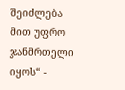შეიძლება მით უფრო ჯანმრთელი იყოს“ -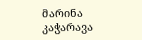მარინა კაჭარავა